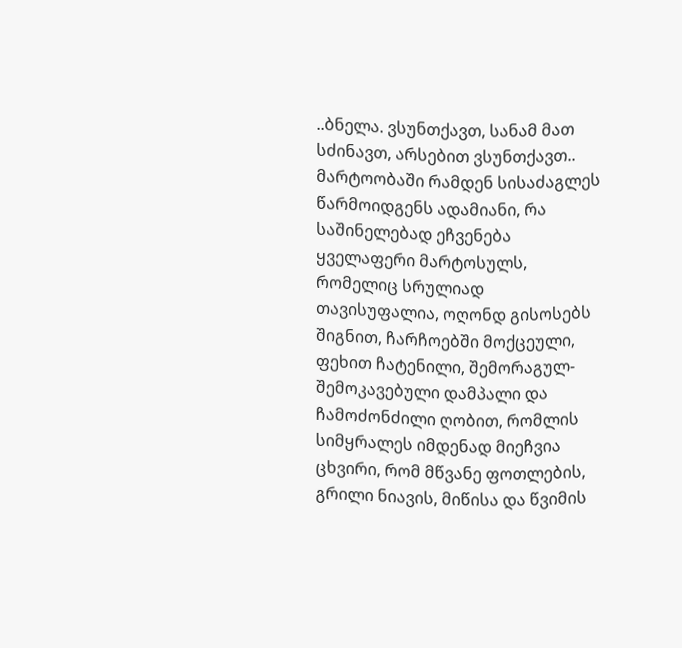..ბნელა. ვსუნთქავთ, სანამ მათ სძინავთ, არსებით ვსუნთქავთ..
მარტოობაში რამდენ სისაძაგლეს წარმოიდგენს ადამიანი, რა საშინელებად ეჩვენება ყველაფერი მარტოსულს, რომელიც სრულიად თავისუფალია, ოღონდ გისოსებს შიგნით, ჩარჩოებში მოქცეული, ფეხით ჩატენილი, შემორაგულ-შემოკავებული დამპალი და ჩამოძონძილი ღობით, რომლის სიმყრალეს იმდენად მიეჩვია ცხვირი, რომ მწვანე ფოთლების, გრილი ნიავის, მიწისა და წვიმის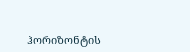ჰორიზონტის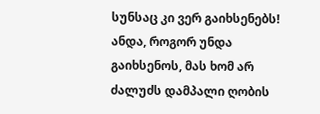სუნსაც კი ვერ გაიხსენებს! ანდა, როგორ უნდა გაიხსენოს, მას ხომ არ ძალუძს დამპალი ღობის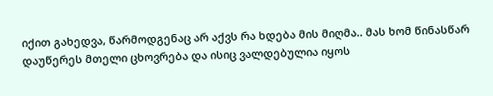იქით გახედვა, წარმოდგენაც არ აქვს რა ხდება მის მიღმა.. მას ხომ წინასწარ დაუწერეს მთელი ცხოვრება და ისიც ვალდებულია იყოს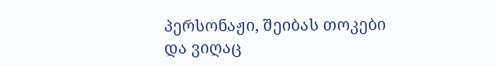პერსონაჟი, შეიბას თოკები და ვიღაც